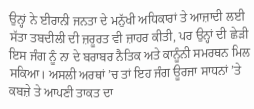ਉਨ੍ਹਾਂ ਨੇ ਈਰਾਨੀ ਜਨਤਾ ਦੇ ਮਨੁੱਖੀ ਅਧਿਕਾਰਾਂ ਤੇ ਆਜ਼ਾਦੀ ਲਈ ਸੱਤਾ ਤਬਦੀਲੀ ਦੀ ਜ਼ਰੂਰਤ ਵੀ ਜ਼ਾਹਰ ਕੀਤੀ, ਪਰ ਉਨ੍ਹਾਂ ਦੀ ਛੇੜੀ ਇਸ ਜੰਗ ਨੂੰ ਨਾ ਦੇ ਬਰਾਬਰ ਨੈਤਿਕ ਅਤੇ ਕਾਨੂੰਨੀ ਸਮਰਥਨ ਮਿਲ ਸਕਿਆ। ਅਸਲੀ ਅਰਥਾਂ ’ਚ ਤਾਂ ਇਹ ਜੰਗ ਊਰਜਾ ਸਾਧਨਾਂ ’ਤੇ ਕਬਜ਼ੇ ਤੇ ਆਪਣੀ ਤਾਕਤ ਦਾ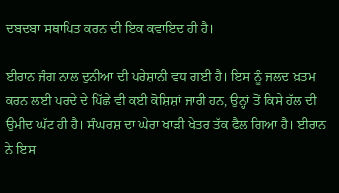ਦਬਦਬਾ ਸਥਾਪਿਤ ਕਰਨ ਦੀ ਇਕ ਕਵਾਇਦ ਹੀ ਹੈ।

ਈਰਾਨ ਜੰਗ ਨਾਲ ਦੁਨੀਆ ਦੀ ਪਰੇਸ਼ਾਨੀ ਵਧ ਗਈ ਹੈ। ਇਸ ਨੂੰ ਜਲਦ ਖ਼ਤਮ ਕਰਨ ਲਈ ਪਰਦੇ ਦੇ ਪਿੱਛੇ ਵੀ ਕਈ ਕੋਸ਼ਿਸ਼ਾਂ ਜਾਰੀ ਹਨ, ਉਨ੍ਹਾਂ ਤੋਂ ਕਿਸੇ ਹੱਲ ਦੀ ਉਮੀਦ ਘੱਟ ਹੀ ਹੈ। ਸੰਘਰਸ਼ ਦਾ ਘੇਰਾ ਖਾੜੀ ਖੇਤਰ ਤੱਕ ਫੈਲ ਗਿਆ ਹੈ। ਈਰਾਨ ਨੇ ਇਸ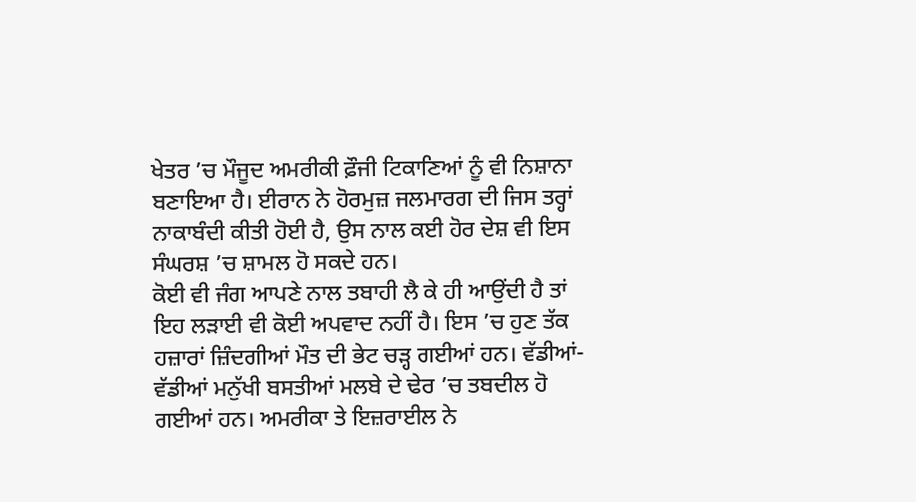ਖੇਤਰ ’ਚ ਮੌਜੂਦ ਅਮਰੀਕੀ ਫ਼ੌਜੀ ਟਿਕਾਣਿਆਂ ਨੂੰ ਵੀ ਨਿਸ਼ਾਨਾ ਬਣਾਇਆ ਹੈ। ਈਰਾਨ ਨੇ ਹੋਰਮੁਜ਼ ਜਲਮਾਰਗ ਦੀ ਜਿਸ ਤਰ੍ਹਾਂ ਨਾਕਾਬੰਦੀ ਕੀਤੀ ਹੋਈ ਹੈ, ਉਸ ਨਾਲ ਕਈ ਹੋਰ ਦੇਸ਼ ਵੀ ਇਸ ਸੰਘਰਸ਼ ’ਚ ਸ਼ਾਮਲ ਹੋ ਸਕਦੇ ਹਨ।
ਕੋਈ ਵੀ ਜੰਗ ਆਪਣੇ ਨਾਲ ਤਬਾਹੀ ਲੈ ਕੇ ਹੀ ਆਉਂਦੀ ਹੈ ਤਾਂ ਇਹ ਲੜਾਈ ਵੀ ਕੋਈ ਅਪਵਾਦ ਨਹੀਂ ਹੈ। ਇਸ ’ਚ ਹੁਣ ਤੱਕ ਹਜ਼ਾਰਾਂ ਜ਼ਿੰਦਗੀਆਂ ਮੌਤ ਦੀ ਭੇਟ ਚੜ੍ਹ ਗਈਆਂ ਹਨ। ਵੱਡੀਆਂ-ਵੱਡੀਆਂ ਮਨੁੱਖੀ ਬਸਤੀਆਂ ਮਲਬੇ ਦੇ ਢੇਰ ’ਚ ਤਬਦੀਲ ਹੋ ਗਈਆਂ ਹਨ। ਅਮਰੀਕਾ ਤੇ ਇਜ਼ਰਾਈਲ ਨੇ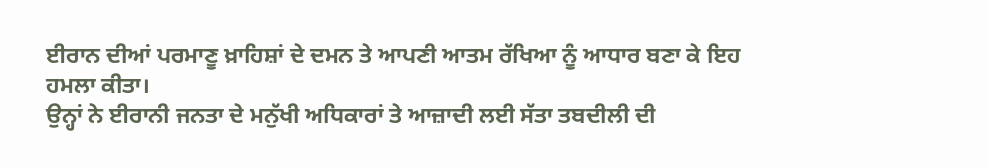ਈਰਾਨ ਦੀਆਂ ਪਰਮਾਣੂ ਖ਼ਾਹਿਸ਼ਾਂ ਦੇ ਦਮਨ ਤੇ ਆਪਣੀ ਆਤਮ ਰੱਖਿਆ ਨੂੰ ਆਧਾਰ ਬਣਾ ਕੇ ਇਹ ਹਮਲਾ ਕੀਤਾ।
ਉਨ੍ਹਾਂ ਨੇ ਈਰਾਨੀ ਜਨਤਾ ਦੇ ਮਨੁੱਖੀ ਅਧਿਕਾਰਾਂ ਤੇ ਆਜ਼ਾਦੀ ਲਈ ਸੱਤਾ ਤਬਦੀਲੀ ਦੀ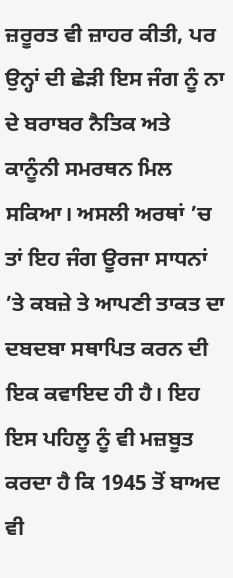ਜ਼ਰੂਰਤ ਵੀ ਜ਼ਾਹਰ ਕੀਤੀ, ਪਰ ਉਨ੍ਹਾਂ ਦੀ ਛੇੜੀ ਇਸ ਜੰਗ ਨੂੰ ਨਾ ਦੇ ਬਰਾਬਰ ਨੈਤਿਕ ਅਤੇ ਕਾਨੂੰਨੀ ਸਮਰਥਨ ਮਿਲ ਸਕਿਆ। ਅਸਲੀ ਅਰਥਾਂ ’ਚ ਤਾਂ ਇਹ ਜੰਗ ਊਰਜਾ ਸਾਧਨਾਂ ’ਤੇ ਕਬਜ਼ੇ ਤੇ ਆਪਣੀ ਤਾਕਤ ਦਾ ਦਬਦਬਾ ਸਥਾਪਿਤ ਕਰਨ ਦੀ ਇਕ ਕਵਾਇਦ ਹੀ ਹੈ। ਇਹ ਇਸ ਪਹਿਲੂ ਨੂੰ ਵੀ ਮਜ਼ਬੂਤ ਕਰਦਾ ਹੈ ਕਿ 1945 ਤੋਂ ਬਾਅਦ ਵੀ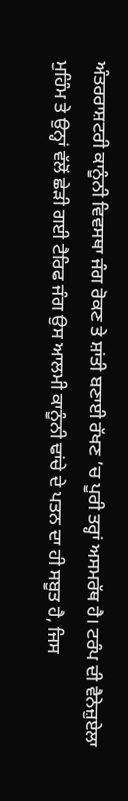ਅੰਤਰਰਾਸ਼ਟਰੀ ਕਾਨੂੰਨੀ ਵਿਵਸਥਾ ਜੰਗ ਰੋਕਣ ਤੇ ਸ਼ਾਂਤੀ ਬਣਾਈ ਰੱਖਣ ’ਚ ਪੂਰੀ ਤਰ੍ਹਾਂ ਅਸਮਰੱਥ ਹੈ। ਟਰੰਪ ਦੀ ਵੈਨੇਜ਼ੁਏਲਾ ਮੁਹਿੰਮ ਤੇ ਉਨ੍ਹਾਂ ਵੱਲੋਂ ਛੇੜੀ ਗਈ ਟੈਰਿਫ ਜੰਗ ਉਸ ਆਲਮੀ ਕਾਨੂੰਨੀ ਢਾਂਚੇ ਦੇ ਪਤਨ ਦਾ ਹੀ ਸਬੂਤ ਹੈ, ਜਿਸ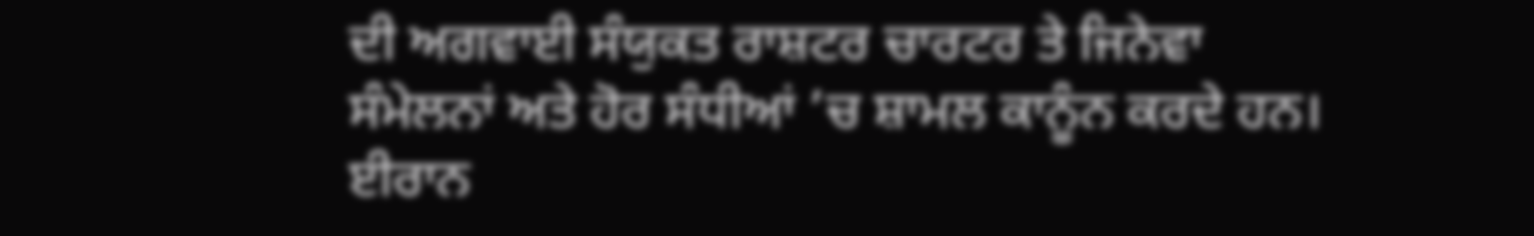ਦੀ ਅਗਵਾਈ ਸੰਯੁਕਤ ਰਾਸ਼ਟਰ ਚਾਰਟਰ ਤੇ ਜਿਨੇਵਾ ਸੰਮੇਲਨਾਂ ਅਤੇ ਹੋਰ ਸੰਧੀਆਂ ’ਚ ਸ਼ਾਮਲ ਕਾਨੂੰਨ ਕਰਦੇ ਹਨ। ਈਰਾਨ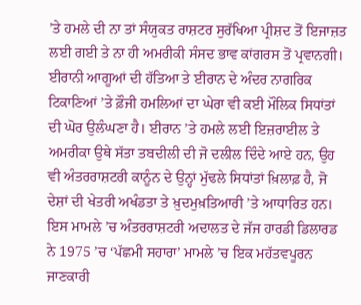’ਤੇ ਹਮਲੇ ਦੀ ਨਾ ਤਾਂ ਸੰਯੁਕਤ ਰਾਸ਼ਟਰ ਸੁਰੱਖਿਆ ਪ੍ਰੀਸ਼ਦ ਤੋਂ ਇਜਾਜ਼ਤ ਲਈ ਗਈ ਤੇ ਨਾ ਹੀ ਅਮਰੀਕੀ ਸੰਸਦ ਭਾਵ ਕਾਂਗਰਸ ਤੋਂ ਪ੍ਰਵਾਨਗੀ।
ਈਰਾਨੀ ਆਗੂਆਂ ਦੀ ਹੱਤਿਆ ਤੇ ਈਰਾਨ ਦੇ ਅੰਦਰ ਨਾਗਰਿਕ ਟਿਕਾਣਿਆਂ ’ਤੇ ਫ਼ੌਜੀ ਹਮਲਿਆਂ ਦਾ ਘੇਰਾ ਵੀ ਕਈ ਮੌਲਿਕ ਸਿਧਾਂਤਾਂ ਦੀ ਘੋਰ ਉਲੰਘਣਾ ਹੈ। ਈਰਾਨ ’ਤੇ ਹਮਲੇ ਲਈ ਇਜ਼ਰਾਈਲ ਤੇ ਅਮਰੀਕਾ ਉਥੇ ਸੱਤਾ ਤਬਦੀਲੀ ਦੀ ਜੋ ਦਲੀਲ ਦਿੰਦੇ ਆਏ ਹਨ, ਉਹ ਵੀ ਅੰਤਰਰਾਸ਼ਟਰੀ ਕਾਨੂੰਨ ਦੇ ਉਨ੍ਹਾਂ ਮੁੱਢਲੇ ਸਿਧਾਂਤਾਂ ਖ਼ਿਲਾਫ਼ ਹੈ, ਜੋ ਦੇਸ਼ਾਂ ਦੀ ਖੇਤਰੀ ਅਖੰਡਤਾ ਤੇ ਖ਼ੁਦਮੁਖ਼ਤਿਆਰੀ ’ਤੇ ਆਧਾਰਿਤ ਹਨ। ਇਸ ਮਾਮਲੇ ’ਚ ਅੰਤਰਰਾਸ਼ਟਰੀ ਅਦਾਲਤ ਦੇ ਜੱਜ ਹਾਰਡੀ ਡਿਲਾਰਡ ਨੇ 1975 ’ਚ ‘ਪੱਛਮੀ ਸਹਾਰਾ’ ਮਾਮਲੇ ’ਚ ਇਕ ਮਹੱਤਵਪੂਰਨ ਜਾਣਕਾਰੀ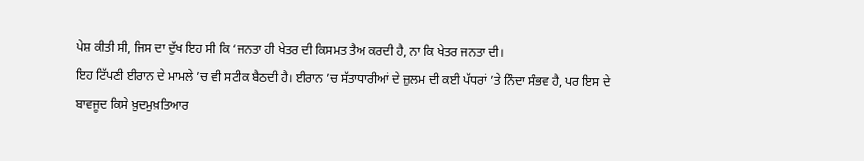ਪੇਸ਼ ਕੀਤੀ ਸੀ, ਜਿਸ ਦਾ ਦੁੱਖ ਇਹ ਸੀ ਕਿ ‘ਜਨਤਾ ਹੀ ਖੇਤਰ ਦੀ ਕਿਸਮਤ ਤੈਅ ਕਰਦੀ ਹੈ, ਨਾ ਕਿ ਖੇਤਰ ਜਨਤਾ ਦੀ।
ਇਹ ਟਿੱਪਣੀ ਈਰਾਨ ਦੇ ਮਾਮਲੇ ’ਚ ਵੀ ਸਟੀਕ ਬੈਠਦੀ ਹੈ। ਈਰਾਨ ’ਚ ਸੱਤਾਧਾਰੀਆਂ ਦੇ ਜ਼ੁਲਮ ਦੀ ਕਈ ਪੱਧਰਾਂ ’ਤੇ ਨਿੰਦਾ ਸੰਭਵ ਹੈ, ਪਰ ਇਸ ਦੇ ਬਾਵਜੂਦ ਕਿਸੇ ਖ਼ੁਦਮੁਖ਼ਤਿਆਰ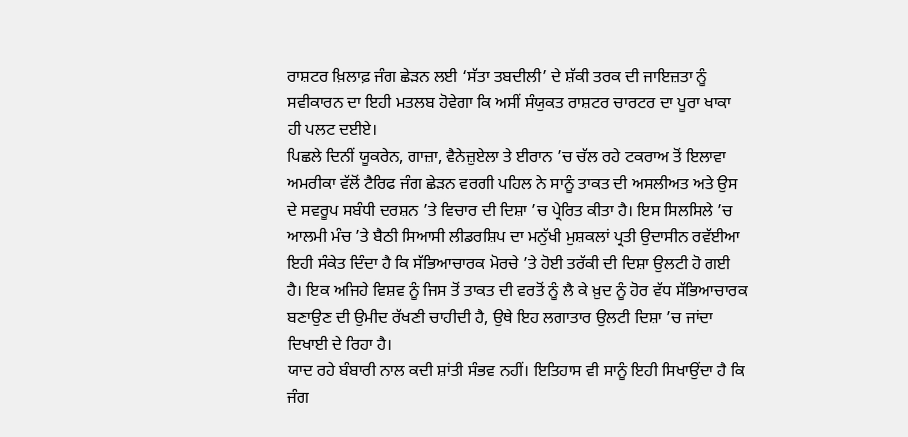ਰਾਸ਼ਟਰ ਖ਼ਿਲਾਫ਼ ਜੰਗ ਛੇੜਨ ਲਈ ‘ਸੱਤਾ ਤਬਦੀਲੀ’ ਦੇ ਸ਼ੱਕੀ ਤਰਕ ਦੀ ਜਾਇਜ਼ਤਾ ਨੂੰ ਸਵੀਕਾਰਨ ਦਾ ਇਹੀ ਮਤਲਬ ਹੋਵੇਗਾ ਕਿ ਅਸੀਂ ਸੰਯੁਕਤ ਰਾਸ਼ਟਰ ਚਾਰਟਰ ਦਾ ਪੂਰਾ ਖਾਕਾ ਹੀ ਪਲਟ ਦਈਏ।
ਪਿਛਲੇ ਦਿਨੀਂ ਯੂਕਰੇਨ, ਗਾਜ਼ਾ, ਵੈਨੇਜ਼ੁਏਲਾ ਤੇ ਈਰਾਨ ’ਚ ਚੱਲ ਰਹੇ ਟਕਰਾਅ ਤੋਂ ਇਲਾਵਾ ਅਮਰੀਕਾ ਵੱਲੋਂ ਟੈਰਿਫ ਜੰਗ ਛੇੜਨ ਵਰਗੀ ਪਹਿਲ ਨੇ ਸਾਨੂੰ ਤਾਕਤ ਦੀ ਅਸਲੀਅਤ ਅਤੇ ਉਸ ਦੇ ਸਵਰੂਪ ਸਬੰਧੀ ਦਰਸ਼ਨ ’ਤੇ ਵਿਚਾਰ ਦੀ ਦਿਸ਼ਾ ’ਚ ਪ੍ਰੇਰਿਤ ਕੀਤਾ ਹੈ। ਇਸ ਸਿਲਸਿਲੇ ’ਚ ਆਲਮੀ ਮੰਚ ’ਤੇ ਬੈਠੀ ਸਿਆਸੀ ਲੀਡਰਸ਼ਿਪ ਦਾ ਮਨੁੱਖੀ ਮੁਸ਼ਕਲਾਂ ਪ੍ਰਤੀ ਉਦਾਸੀਨ ਰਵੱਈਆ ਇਹੀ ਸੰਕੇਤ ਦਿੰਦਾ ਹੈ ਕਿ ਸੱਭਿਆਚਾਰਕ ਮੋਰਚੇ ’ਤੇ ਹੋਈ ਤਰੱਕੀ ਦੀ ਦਿਸ਼ਾ ਉਲਟੀ ਹੋ ਗਈ ਹੈ। ਇਕ ਅਜਿਹੇ ਵਿਸ਼ਵ ਨੂੰ ਜਿਸ ਤੋਂ ਤਾਕਤ ਦੀ ਵਰਤੋਂ ਨੂੰ ਲੈ ਕੇ ਖ਼ੁਦ ਨੂੰ ਹੋਰ ਵੱਧ ਸੱਭਿਆਚਾਰਕ ਬਣਾਉਣ ਦੀ ਉਮੀਦ ਰੱਖਣੀ ਚਾਹੀਦੀ ਹੈ, ਉਥੇ ਇਹ ਲਗਾਤਾਰ ਉਲਟੀ ਦਿਸ਼ਾ ’ਚ ਜਾਂਦਾ ਦਿਖਾਈ ਦੇ ਰਿਹਾ ਹੈ।
ਯਾਦ ਰਹੇ ਬੰਬਾਰੀ ਨਾਲ ਕਦੀ ਸ਼ਾਂਤੀ ਸੰਭਵ ਨਹੀਂ। ਇਤਿਹਾਸ ਵੀ ਸਾਨੂੰ ਇਹੀ ਸਿਖਾਉਂਦਾ ਹੈ ਕਿ ਜੰਗ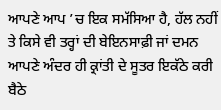ਆਪਣੇ ਆਪ ’ਚ ਇਕ ਸਮੱਸਿਆ ਹੈ, ਹੱਲ ਨਹੀਂ ਤੇ ਕਿਸੇ ਵੀ ਤਰ੍ਹਾਂ ਦੀ ਬੇਇਨਸਾਫ਼ੀ ਜਾਂ ਦਮਨ ਆਪਣੇ ਅੰਦਰ ਹੀ ਕ੍ਰਾਂਤੀ ਦੇ ਸੂਤਰ ਇਕੱਠੇ ਕਰੀ ਬੈਠੇ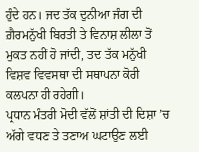ਹੁੰਦੇ ਹਨ। ਜਦ ਤੱਕ ਦੁਨੀਆ ਜੰਗ ਦੀ ਗ਼ੈਰਮਨੁੱਖੀ ਬਿਰਤੀ ਤੇ ਵਿਨਾਸ਼ ਲੀਲਾ ਤੋਂ ਮੁਕਤ ਨਹੀਂ ਹੋ ਜਾਂਦੀ, ਤਦ ਤੱਕ ਮਨੁੱਖੀ ਵਿਸ਼ਵ ਵਿਵਸਥਾ ਦੀ ਸਥਾਪਨਾ ਕੋਰੀ ਕਲਪਨਾ ਹੀ ਰਹੇਗੀ।
ਪ੍ਰਧਾਨ ਮੰਤਰੀ ਮੋਦੀ ਵੱਲੋਂ ਸ਼ਾਂਤੀ ਦੀ ਦਿਸ਼ਾ ’ਚ ਅੱਗੇ ਵਧਣ ਤੇ ਤਣਾਅ ਘਟਾਉਣ ਲਈ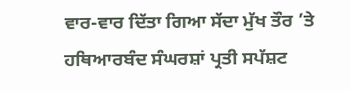ਵਾਰ-ਵਾਰ ਦਿੱਤਾ ਗਿਆ ਸੱਦਾ ਮੁੱਖ ਤੌਰ ’ਤੇ ਹਥਿਆਰਬੰਦ ਸੰਘਰਸ਼ਾਂ ਪ੍ਰਤੀ ਸਪੱਸ਼ਟ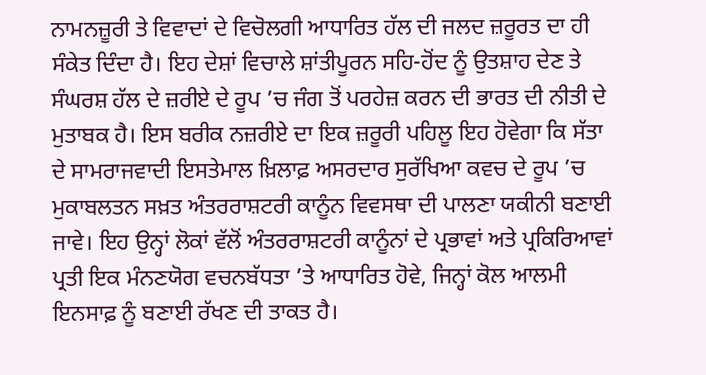ਨਾਮਨਜ਼ੂਰੀ ਤੇ ਵਿਵਾਦਾਂ ਦੇ ਵਿਚੋਲਗੀ ਆਧਾਰਿਤ ਹੱਲ ਦੀ ਜਲਦ ਜ਼ਰੂਰਤ ਦਾ ਹੀ ਸੰਕੇਤ ਦਿੰਦਾ ਹੈ। ਇਹ ਦੇਸ਼ਾਂ ਵਿਚਾਲੇ ਸ਼ਾਂਤੀਪੂਰਨ ਸਹਿ-ਹੋਂਦ ਨੂੰ ਉਤਸ਼ਾਹ ਦੇਣ ਤੇ ਸੰਘਰਸ਼ ਹੱਲ ਦੇ ਜ਼ਰੀਏ ਦੇ ਰੂਪ ’ਚ ਜੰਗ ਤੋਂ ਪਰਹੇਜ਼ ਕਰਨ ਦੀ ਭਾਰਤ ਦੀ ਨੀਤੀ ਦੇ ਮੁਤਾਬਕ ਹੈ। ਇਸ ਬਰੀਕ ਨਜ਼ਰੀਏ ਦਾ ਇਕ ਜ਼ਰੂਰੀ ਪਹਿਲੂ ਇਹ ਹੋਵੇਗਾ ਕਿ ਸੱਤਾ ਦੇ ਸਾਮਰਾਜਵਾਦੀ ਇਸਤੇਮਾਲ ਖ਼ਿਲਾਫ਼ ਅਸਰਦਾਰ ਸੁਰੱਖਿਆ ਕਵਚ ਦੇ ਰੂਪ ’ਚ ਮੁਕਾਬਲਤਨ ਸਖ਼ਤ ਅੰਤਰਰਾਸ਼ਟਰੀ ਕਾਨੂੰਨ ਵਿਵਸਥਾ ਦੀ ਪਾਲਣਾ ਯਕੀਨੀ ਬਣਾਈ ਜਾਵੇ। ਇਹ ਉਨ੍ਹਾਂ ਲੋਕਾਂ ਵੱਲੋਂ ਅੰਤਰਰਾਸ਼ਟਰੀ ਕਾਨੂੰਨਾਂ ਦੇ ਪ੍ਰਭਾਵਾਂ ਅਤੇ ਪ੍ਰਕਿਰਿਆਵਾਂ ਪ੍ਰਤੀ ਇਕ ਮੰਨਣਯੋਗ ਵਚਨਬੱਧਤਾ ’ਤੇ ਆਧਾਰਿਤ ਹੋਵੇ, ਜਿਨ੍ਹਾਂ ਕੋਲ ਆਲਮੀ ਇਨਸਾਫ਼ ਨੂੰ ਬਣਾਈ ਰੱਖਣ ਦੀ ਤਾਕਤ ਹੈ।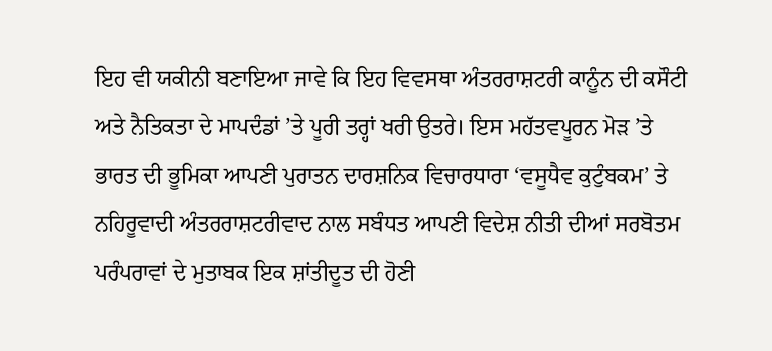ਇਹ ਵੀ ਯਕੀਨੀ ਬਣਾਇਆ ਜਾਵੇ ਕਿ ਇਹ ਵਿਵਸਥਾ ਅੰਤਰਰਾਸ਼ਟਰੀ ਕਾਨੂੰਨ ਦੀ ਕਸੌਟੀ ਅਤੇ ਨੈਤਿਕਤਾ ਦੇ ਮਾਪਦੰਡਾਂ ’ਤੇ ਪੂਰੀ ਤਰ੍ਹਾਂ ਖਰੀ ਉਤਰੇ। ਇਸ ਮਹੱਤਵਪੂਰਨ ਮੋੜ ’ਤੇ ਭਾਰਤ ਦੀ ਭੂਮਿਕਾ ਆਪਣੀ ਪੁਰਾਤਨ ਦਾਰਸ਼ਨਿਕ ਵਿਚਾਰਧਾਰਾ ‘ਵਸੂਧੈਵ ਕੁਟੁੰਬਕਮ’ ਤੇ ਨਹਿਰੂਵਾਦੀ ਅੰਤਰਰਾਸ਼ਟਰੀਵਾਦ ਨਾਲ ਸਬੰਧਤ ਆਪਣੀ ਵਿਦੇਸ਼ ਨੀਤੀ ਦੀਆਂ ਸਰਬੋਤਮ ਪਰੰਪਰਾਵਾਂ ਦੇ ਮੁਤਾਬਕ ਇਕ ਸ਼ਾਂਤੀਦੂਤ ਦੀ ਹੋਣੀ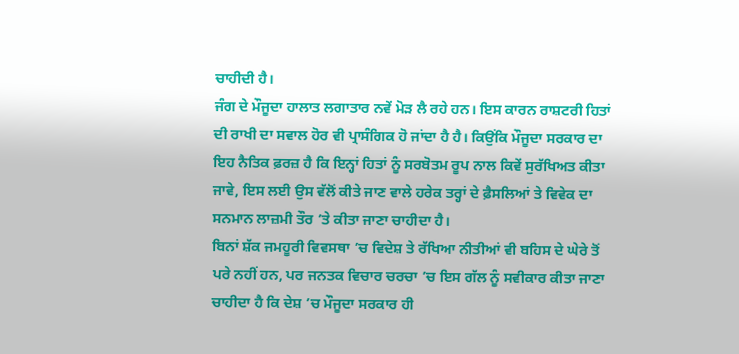ਚਾਹੀਦੀ ਹੈ।
ਜੰਗ ਦੇ ਮੌਜੂਦਾ ਹਾਲਾਤ ਲਗਾਤਾਰ ਨਵੇਂ ਮੋੜ ਲੈ ਰਹੇ ਹਨ। ਇਸ ਕਾਰਨ ਰਾਸ਼ਟਰੀ ਹਿਤਾਂ ਦੀ ਰਾਖੀ ਦਾ ਸਵਾਲ ਹੋਰ ਵੀ ਪ੍ਰਾਸੰਗਿਕ ਹੋ ਜਾਂਦਾ ਹੈ ਹੈ। ਕਿਉਂਕਿ ਮੌਜੂਦਾ ਸਰਕਾਰ ਦਾ ਇਹ ਨੈਤਿਕ ਫ਼ਰਜ਼ ਹੈ ਕਿ ਇਨ੍ਹਾਂ ਹਿਤਾਂ ਨੂੰ ਸਰਬੋਤਮ ਰੂਪ ਨਾਲ ਕਿਵੇਂ ਸੁਰੱਖਿਅਤ ਕੀਤਾ ਜਾਵੇ, ਇਸ ਲਈ ਉਸ ਵੱਲੋਂ ਕੀਤੇ ਜਾਣ ਵਾਲੇ ਹਰੇਕ ਤਰ੍ਹਾਂ ਦੇ ਫ਼ੈਸਲਿਆਂ ਤੇ ਵਿਵੇਕ ਦਾ ਸਨਮਾਨ ਲਾਜ਼ਮੀ ਤੌਰ ’ਤੇ ਕੀਤਾ ਜਾਣਾ ਚਾਹੀਦਾ ਹੈ।
ਬਿਨਾਂ ਸ਼ੱਕ ਜਮਹੂਰੀ ਵਿਵਸਥਾ ’ਚ ਵਿਦੇਸ਼ ਤੇ ਰੱਖਿਆ ਨੀਤੀਆਂ ਵੀ ਬਹਿਸ ਦੇ ਘੇਰੇ ਤੋਂ ਪਰੇ ਨਹੀਂ ਹਨ, ਪਰ ਜਨਤਕ ਵਿਚਾਰ ਚਰਚਾ ’ਚ ਇਸ ਗੱਲ ਨੂੰ ਸਵੀਕਾਰ ਕੀਤਾ ਜਾਣਾ ਚਾਹੀਦਾ ਹੈ ਕਿ ਦੇਸ਼ ’ਚ ਮੌਜੂਦਾ ਸਰਕਾਰ ਹੀ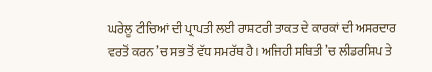ਘਰੇਲੂ ਟੀਚਿਆਂ ਦੀ ਪ੍ਰਾਪਤੀ ਲਈ ਰਾਸ਼ਟਰੀ ਤਾਕਤ ਦੇ ਕਾਰਕਾਂ ਦੀ ਅਸਰਦਾਰ ਵਰਤੋਂ ਕਰਨ ’ਚ ਸਭ ਤੋਂ ਵੱਧ ਸਮਰੱਥ ਹੈ। ਅਜਿਹੀ ਸਥਿਤੀ ’ਚ ਲੀਡਰਸ਼ਿਪ ਤੇ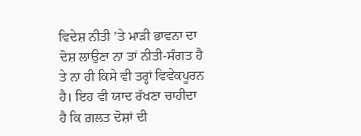ਵਿਦੇਸ਼ ਨੀਤੀ ’ਤੇ ਮਾੜੀ ਭਾਵਨਾ ਦਾ ਦੋਸ਼ ਲਾਉਣਾ ਨਾ ਤਾਂ ਨੀਤੀ-ਸੰਗਤ ਹੈ ਤੇ ਨਾ ਹੀ ਕਿਸੇ ਵੀ ਤਰ੍ਹਾਂ ਵਿਵੇਕਪੂਰਨ ਹੈ। ਇਹ ਵੀ ਯਾਦ ਰੱਖਣਾ ਚਾਹੀਦਾ ਹੈ ਕਿ ਗ਼ਲਤ ਦੋਸ਼ਾਂ ਦੀ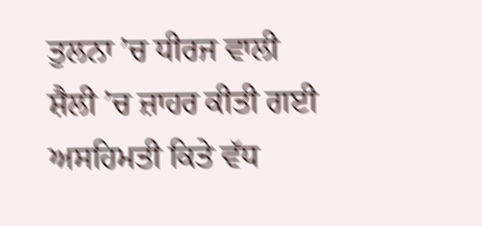ਤੁਲਨਾ ’ਚ ਧੀਰਜ ਵਾਲੀ ਸ਼ੈਲੀ ’ਚ ਜ਼ਾਹਰ ਕੀਤੀ ਗਈ ਅਸਹਿਮਤੀ ਕਿਤੇ ਵੱਧ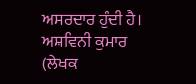ਅਸਰਦਾਰ ਹੁੰਦੀ ਹੈ।
ਅਸ਼ਵਿਨੀ ਕੁਮਾਰ
(ਲੇਖਕ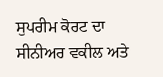ਸੁਪਰੀਮ ਕੋਰਟ ਦਾ ਸੀਨੀਅਰ ਵਕੀਲ ਅਤੇ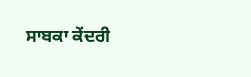ਸਾਬਕਾ ਕੇਂਦਰੀ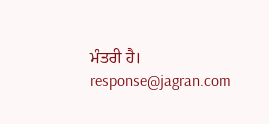ਮੰਤਰੀ ਹੈ।
response@jagran.com